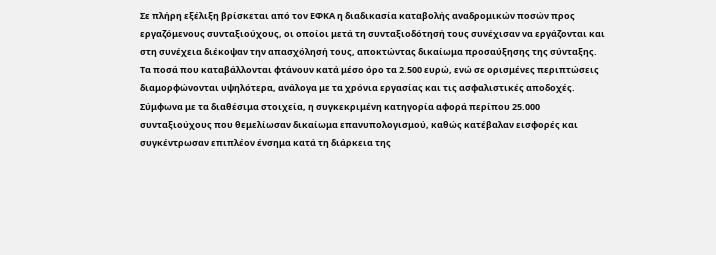Σε πλήρη εξέλιξη βρίσκεται από τον ΕΦΚΑ η διαδικασία καταβολής αναδρομικών ποσών προς εργαζόμενους συνταξιούχους, οι οποίοι μετά τη συνταξιοδότησή τους συνέχισαν να εργάζονται και στη συνέχεια διέκοψαν την απασχόλησή τους, αποκτώντας δικαίωμα προσαύξησης της σύνταξης. Τα ποσά που καταβάλλονται φτάνουν κατά μέσο όρο τα 2.500 ευρώ, ενώ σε ορισμένες περιπτώσεις διαμορφώνονται υψηλότερα, ανάλογα με τα χρόνια εργασίας και τις ασφαλιστικές αποδοχές.
Σύμφωνα με τα διαθέσιμα στοιχεία, η συγκεκριμένη κατηγορία αφορά περίπου 25.000 συνταξιούχους που θεμελίωσαν δικαίωμα επανυπολογισμού, καθώς κατέβαλαν εισφορές και συγκέντρωσαν επιπλέον ένσημα κατά τη διάρκεια της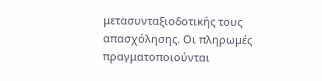μετασυνταξιοδοτικής τους απασχόλησης. Οι πληρωμές πραγματοποιούνται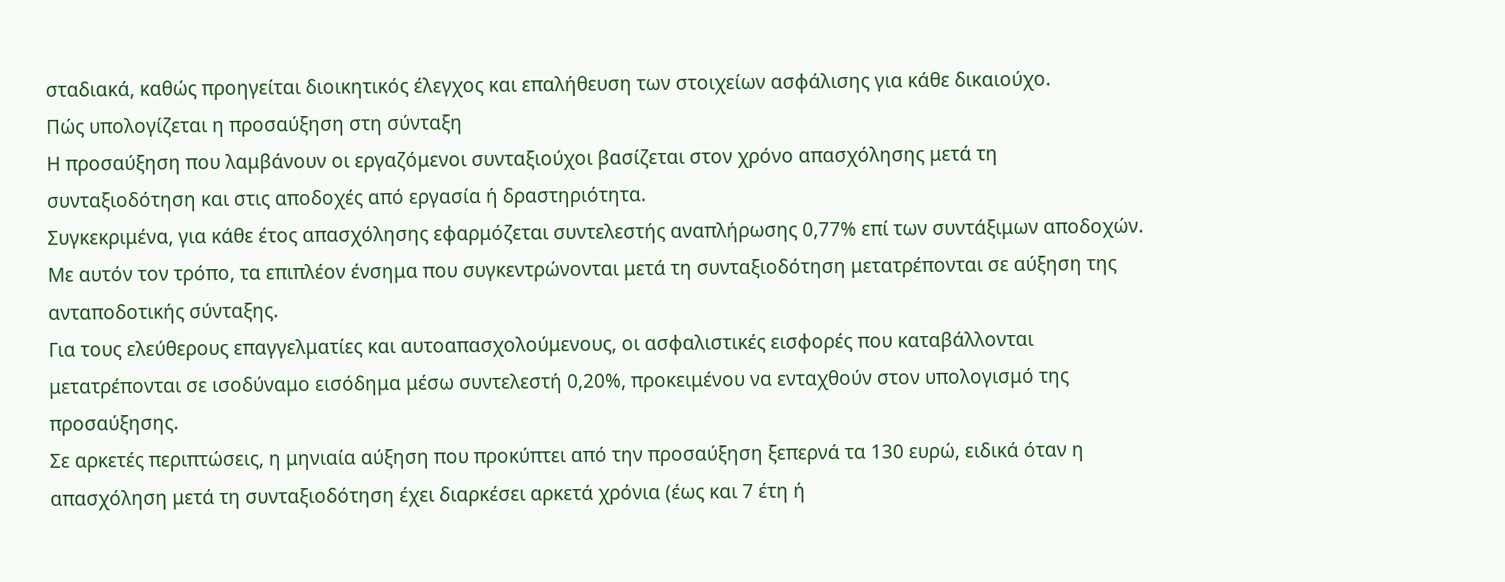σταδιακά, καθώς προηγείται διοικητικός έλεγχος και επαλήθευση των στοιχείων ασφάλισης για κάθε δικαιούχο.
Πώς υπολογίζεται η προσαύξηση στη σύνταξη
Η προσαύξηση που λαμβάνουν οι εργαζόμενοι συνταξιούχοι βασίζεται στον χρόνο απασχόλησης μετά τη συνταξιοδότηση και στις αποδοχές από εργασία ή δραστηριότητα.
Συγκεκριμένα, για κάθε έτος απασχόλησης εφαρμόζεται συντελεστής αναπλήρωσης 0,77% επί των συντάξιμων αποδοχών. Με αυτόν τον τρόπο, τα επιπλέον ένσημα που συγκεντρώνονται μετά τη συνταξιοδότηση μετατρέπονται σε αύξηση της ανταποδοτικής σύνταξης.
Για τους ελεύθερους επαγγελματίες και αυτοαπασχολούμενους, οι ασφαλιστικές εισφορές που καταβάλλονται μετατρέπονται σε ισοδύναμο εισόδημα μέσω συντελεστή 0,20%, προκειμένου να ενταχθούν στον υπολογισμό της προσαύξησης.
Σε αρκετές περιπτώσεις, η μηνιαία αύξηση που προκύπτει από την προσαύξηση ξεπερνά τα 130 ευρώ, ειδικά όταν η απασχόληση μετά τη συνταξιοδότηση έχει διαρκέσει αρκετά χρόνια (έως και 7 έτη ή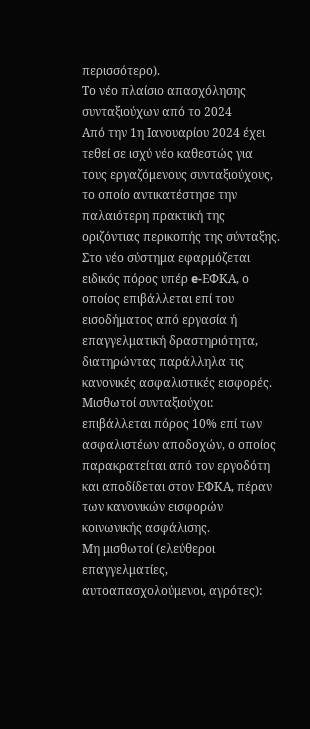περισσότερο).
Το νέο πλαίσιο απασχόλησης συνταξιούχων από το 2024
Από την 1η Ιανουαρίου 2024 έχει τεθεί σε ισχύ νέο καθεστώς για τους εργαζόμενους συνταξιούχους, το οποίο αντικατέστησε την παλαιότερη πρακτική της οριζόντιας περικοπής της σύνταξης.
Στο νέο σύστημα εφαρμόζεται ειδικός πόρος υπέρ e-ΕΦΚΑ, ο οποίος επιβάλλεται επί του εισοδήματος από εργασία ή επαγγελματική δραστηριότητα, διατηρώντας παράλληλα τις κανονικές ασφαλιστικές εισφορές.
Μισθωτοί συνταξιούχοι: επιβάλλεται πόρος 10% επί των ασφαλιστέων αποδοχών, ο οποίος παρακρατείται από τον εργοδότη και αποδίδεται στον ΕΦΚΑ, πέραν των κανονικών εισφορών κοινωνικής ασφάλισης.
Μη μισθωτοί (ελεύθεροι επαγγελματίες, αυτοαπασχολούμενοι, αγρότες):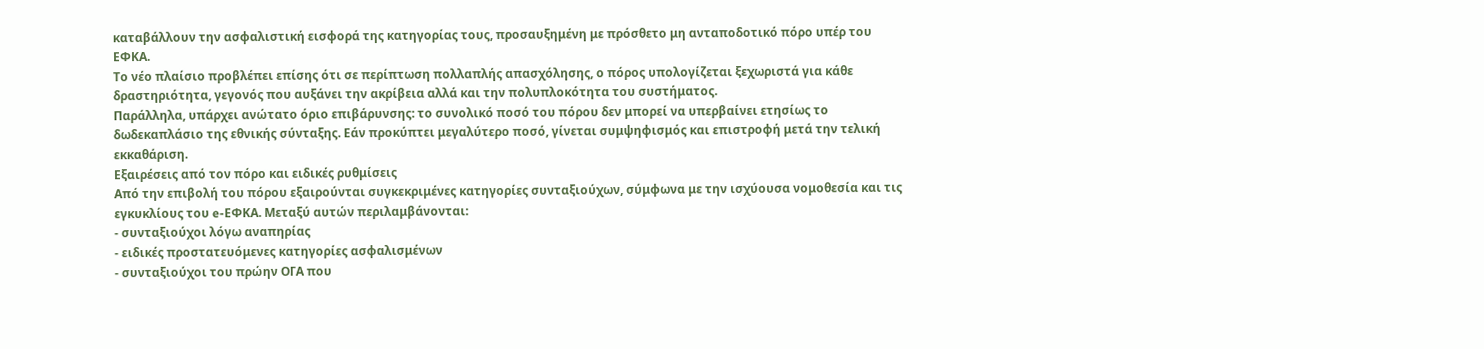καταβάλλουν την ασφαλιστική εισφορά της κατηγορίας τους, προσαυξημένη με πρόσθετο μη ανταποδοτικό πόρο υπέρ του ΕΦΚΑ.
Το νέο πλαίσιο προβλέπει επίσης ότι σε περίπτωση πολλαπλής απασχόλησης, ο πόρος υπολογίζεται ξεχωριστά για κάθε δραστηριότητα, γεγονός που αυξάνει την ακρίβεια αλλά και την πολυπλοκότητα του συστήματος.
Παράλληλα, υπάρχει ανώτατο όριο επιβάρυνσης: το συνολικό ποσό του πόρου δεν μπορεί να υπερβαίνει ετησίως το δωδεκαπλάσιο της εθνικής σύνταξης. Εάν προκύπτει μεγαλύτερο ποσό, γίνεται συμψηφισμός και επιστροφή μετά την τελική εκκαθάριση.
Εξαιρέσεις από τον πόρο και ειδικές ρυθμίσεις
Από την επιβολή του πόρου εξαιρούνται συγκεκριμένες κατηγορίες συνταξιούχων, σύμφωνα με την ισχύουσα νομοθεσία και τις εγκυκλίους του e-ΕΦΚΑ. Μεταξύ αυτών περιλαμβάνονται:
- συνταξιούχοι λόγω αναπηρίας
- ειδικές προστατευόμενες κατηγορίες ασφαλισμένων
- συνταξιούχοι του πρώην ΟΓΑ που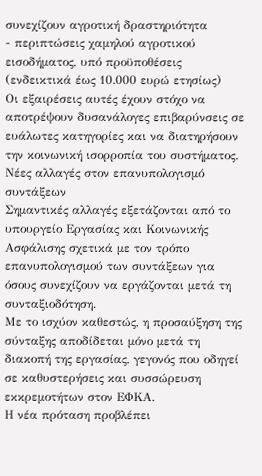συνεχίζουν αγροτική δραστηριότητα
- περιπτώσεις χαμηλού αγροτικού εισοδήματος, υπό προϋποθέσεις (ενδεικτικά έως 10.000 ευρώ ετησίως)
Οι εξαιρέσεις αυτές έχουν στόχο να αποτρέψουν δυσανάλογες επιβαρύνσεις σε ευάλωτες κατηγορίες και να διατηρήσουν την κοινωνική ισορροπία του συστήματος.
Νέες αλλαγές στον επανυπολογισμό συντάξεων
Σημαντικές αλλαγές εξετάζονται από το υπουργείο Εργασίας και Κοινωνικής Ασφάλισης σχετικά με τον τρόπο επανυπολογισμού των συντάξεων για όσους συνεχίζουν να εργάζονται μετά τη συνταξιοδότηση.
Με το ισχύον καθεστώς, η προσαύξηση της σύνταξης αποδίδεται μόνο μετά τη διακοπή της εργασίας, γεγονός που οδηγεί σε καθυστερήσεις και συσσώρευση εκκρεμοτήτων στον ΕΦΚΑ.
Η νέα πρόταση προβλέπει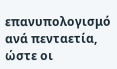επανυπολογισμό ανά πενταετία, ώστε οι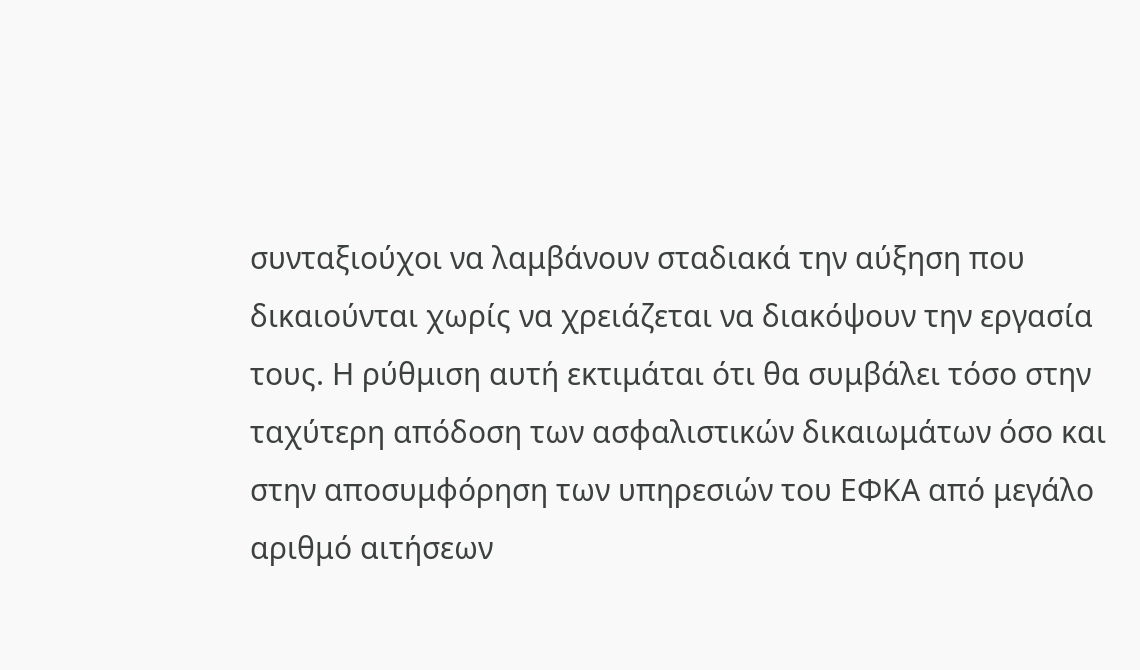συνταξιούχοι να λαμβάνουν σταδιακά την αύξηση που δικαιούνται χωρίς να χρειάζεται να διακόψουν την εργασία τους. Η ρύθμιση αυτή εκτιμάται ότι θα συμβάλει τόσο στην ταχύτερη απόδοση των ασφαλιστικών δικαιωμάτων όσο και στην αποσυμφόρηση των υπηρεσιών του ΕΦΚΑ από μεγάλο αριθμό αιτήσεων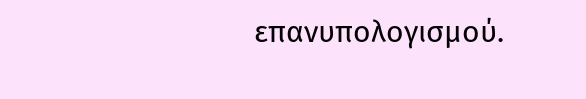επανυπολογισμού.